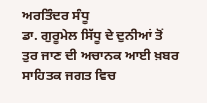ਅਰਤਿੰਦਰ ਸੰਧੂ
ਡਾ. ਗੁਰੂਮੇਲ ਸਿੱਧੂ ਦੇ ਦੁਨੀਆਂ ਤੋਂ ਤੁਰ ਜਾਣ ਦੀ ਅਚਾਨਕ ਆਈ ਖ਼ਬਰ ਸਾਹਿਤਕ ਜਗਤ ਵਿਚ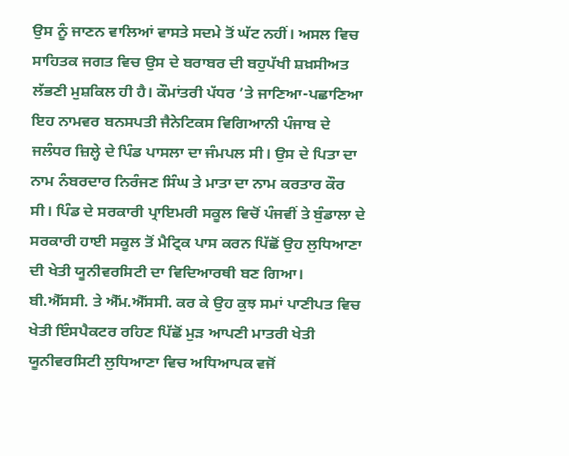ਉਸ ਨੂੰ ਜਾਣਨ ਵਾਲਿਆਂ ਵਾਸਤੇ ਸਦਮੇ ਤੋਂ ਘੱਟ ਨਹੀਂ। ਅਸਲ ਵਿਚ ਸਾਹਿਤਕ ਜਗਤ ਵਿਚ ਉਸ ਦੇ ਬਰਾਬਰ ਦੀ ਬਹੁਪੱਖੀ ਸ਼ਖ਼ਸੀਅਤ ਲੱਭਣੀ ਮੁਸ਼ਕਿਲ ਹੀ ਹੈ। ਕੌਮਾਂਤਰੀ ਪੱਧਰ ’ਤੇ ਜਾਣਿਆ-ਪਛਾਣਿਆ ਇਹ ਨਾਮਵਰ ਬਨਸਪਤੀ ਜੈਨੇਟਿਕਸ ਵਿਗਿਆਨੀ ਪੰਜਾਬ ਦੇ ਜਲੰਧਰ ਜ਼ਿਲ੍ਹੇ ਦੇ ਪਿੰਡ ਪਾਸਲਾ ਦਾ ਜੰਮਪਲ ਸੀ। ਉਸ ਦੇ ਪਿਤਾ ਦਾ ਨਾਮ ਨੰਬਰਦਾਰ ਨਿਰੰਜਣ ਸਿੰਘ ਤੇ ਮਾਤਾ ਦਾ ਨਾਮ ਕਰਤਾਰ ਕੌਰ ਸੀ। ਪਿੰਡ ਦੇ ਸਰਕਾਰੀ ਪ੍ਰਾਇਮਰੀ ਸਕੂਲ ਵਿਚੋਂ ਪੰਜਵੀਂ ਤੇ ਬੁੰਡਾਲਾ ਦੇ ਸਰਕਾਰੀ ਹਾਈ ਸਕੂਲ ਤੋਂ ਮੈਟ੍ਰਿਕ ਪਾਸ ਕਰਨ ਪਿੱਛੋਂ ਉਹ ਲੁਧਿਆਣਾ ਦੀ ਖੇਤੀ ਯੂਨੀਵਰਸਿਟੀ ਦਾ ਵਿਦਿਆਰਥੀ ਬਣ ਗਿਆ। ਬੀ.ਐੱਸਸੀ. ਤੇ ਐੱਮ.ਐੱਸਸੀ. ਕਰ ਕੇ ਉਹ ਕੁਝ ਸਮਾਂ ਪਾਣੀਪਤ ਵਿਚ ਖੇਤੀ ਇੰਸਪੈਕਟਰ ਰਹਿਣ ਪਿੱਛੋਂ ਮੁੜ ਆਪਣੀ ਮਾਤਰੀ ਖੇਤੀ ਯੂਨੀਵਰਸਿਟੀ ਲੁਧਿਆਣਾ ਵਿਚ ਅਧਿਆਪਕ ਵਜੋਂ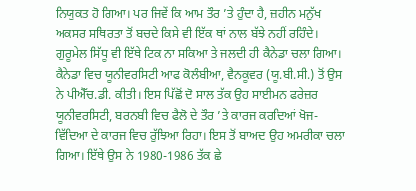ਨਿਯੁਕਤ ਹੋ ਗਿਆ। ਪਰ ਜਿਵੇਂ ਕਿ ਆਮ ਤੌਰ ’ਤੇ ਹੁੰਦਾ ਹੈ, ਜ਼ਹੀਨ ਮਨੁੱਖ ਅਕਸਰ ਸਥਿਰਤਾ ਤੋਂ ਬਚਦੇ ਕਿਸੇ ਵੀ ਇੱਕ ਥਾਂ ਨਾਲ ਬੱਝੇ ਨਹੀਂ ਰਹਿੰਦੇ। ਗੁਰੂਮੇਲ ਸਿੱਧੂ ਵੀ ਇੱਥੇ ਟਿਕ ਨਾ ਸਕਿਆ ਤੇ ਜਲਦੀ ਹੀ ਕੈਨੇਡਾ ਚਲਾ ਗਿਆ।
ਕੈਨੇਡਾ ਵਿਚ ਯੂਨੀਵਰਸਿਟੀ ਆਫ ਕੋਲੰਬੀਆ, ਵੈਨਕੂਵਰ (ਯੂ.ਬੀ.ਸੀ.) ਤੋਂ ਉਸ ਨੇ ਪੀਐੱਚ.ਡੀ. ਕੀਤੀ। ਇਸ ਪਿੱਛੋਂ ਦੋ ਸਾਲ ਤੱਕ ਉਹ ਸਾਈਮਨ ਫਰੇਜ਼ਰ ਯੂਨੀਵਰਸਿਟੀ, ਬਰਨਬੀ ਵਿਚ ਫੈਲੋ ਦੇ ਤੌਰ ’ਤੇ ਕਾਰਜ ਕਰਦਿਆਂ ਖੋਜ-ਵਿੱਦਿਆ ਦੇ ਕਾਰਜ ਵਿਚ ਰੁੱਝਿਆ ਰਿਹਾ। ਇਸ ਤੋਂ ਬਾਅਦ ਉਹ ਅਮਰੀਕਾ ਚਲਾ ਗਿਆ। ਇੱਥੇ ਉਸ ਨੇ 1980-1986 ਤੱਕ ਛੇ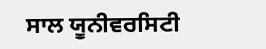ਸਾਲ ਯੂਨੀਵਰਸਿਟੀ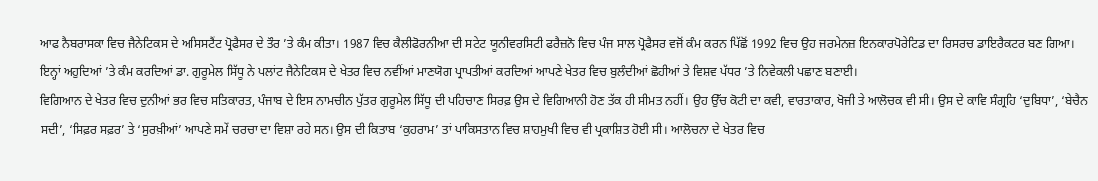ਆਫ ਨੈਬਰਾਸਕਾ ਵਿਚ ਜੈਨੇਟਿਕਸ ਦੇ ਅਸਿਸਟੈਂਟ ਪ੍ਰੋਫੈਸਰ ਦੇ ਤੌਰ ’ਤੇ ਕੰਮ ਕੀਤਾ। 1987 ਵਿਚ ਕੈਲੀਫੋਰਨੀਆ ਦੀ ਸਟੇਟ ਯੂਨੀਵਰਸਿਟੀ ਫਰੈਜ਼ਨੋ ਵਿਚ ਪੰਜ ਸਾਲ ਪ੍ਰੋਫੈਸਰ ਵਜੋਂ ਕੰਮ ਕਰਨ ਪਿੱਛੋਂ 1992 ਵਿਚ ਉਹ ਜਰਮੇਨਜ਼ ਇਨਕਾਰਪੋਰੇਟਿਡ ਦਾ ਰਿਸਰਚ ਡਾਇਰੈਕਟਰ ਬਣ ਗਿਆ। ਇਨ੍ਹਾਂ ਅਹੁਦਿਆਂ ’ਤੇ ਕੰਮ ਕਰਦਿਆਂ ਡਾ. ਗੁਰੂਮੇਲ ਸਿੱਧੂ ਨੇ ਪਲਾਂਟ ਜੈਨੇਟਿਕਸ ਦੇ ਖੇਤਰ ਵਿਚ ਨਵੀਂਆਂ ਮਾਣਯੋਗ ਪ੍ਰਾਪਤੀਆਂ ਕਰਦਿਆਂ ਆਪਣੇ ਖੇਤਰ ਵਿਚ ਬੁਲੰਦੀਆਂ ਛੋਹੀਆਂ ਤੇ ਵਿਸ਼ਵ ਪੱਧਰ ’ਤੇ ਨਿਵੇਕਲੀ ਪਛਾਣ ਬਣਾਈ।
ਵਿਗਿਆਨ ਦੇ ਖੇਤਰ ਵਿਚ ਦੁਨੀਆਂ ਭਰ ਵਿਚ ਸਤਿਕਾਰਤ, ਪੰਜਾਬ ਦੇ ਇਸ ਨਾਮਚੀਨ ਪੁੱਤਰ ਗੁਰੂਮੇਲ ਸਿੱਧੂ ਦੀ ਪਹਿਚਾਣ ਸਿਰਫ਼ ਉਸ ਦੇ ਵਿਗਿਆਨੀ ਹੋਣ ਤੱਕ ਹੀ ਸੀਮਤ ਨਹੀਂ। ਉਹ ਉੱਚ ਕੋਟੀ ਦਾ ਕਵੀ, ਵਾਰਤਾਕਾਰ, ਖੋਜੀ ਤੇ ਆਲੋਚਕ ਵੀ ਸੀ। ਉਸ ਦੇ ਕਾਵਿ ਸੰਗ੍ਰਹਿ ‘ਦੁਬਿਧਾ’, ‘ਬੇਚੈਨ ਸਦੀ’, ‘ਸਿਫ਼ਰ ਸਫ਼ਰ’ ਤੇ ‘ਸੁਰਖ਼ੀਆਂ’ ਆਪਣੇ ਸਮੇਂ ਚਰਚਾ ਦਾ ਵਿਸ਼ਾ ਰਹੇ ਸਨ। ਉਸ ਦੀ ਕਿਤਾਬ ‘ਕੁਹਰਾਮ’ ਤਾਂ ਪਾਕਿਸਤਾਨ ਵਿਚ ਸ਼ਾਹਮੁਖੀ ਵਿਚ ਵੀ ਪ੍ਰਕਾਸ਼ਿਤ ਹੋਈ ਸੀ। ਆਲੋਚਨਾ ਦੇ ਖੇਤਰ ਵਿਚ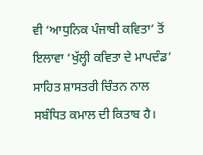ਵੀ ‘ਆਧੁਨਿਕ ਪੰਜਾਬੀ ਕਵਿਤਾ’ ਤੋਂ ਇਲਾਵਾ ‘ਖੁੱਲ੍ਹੀ ਕਵਿਤਾ ਦੇ ਮਾਪਦੰਡ’ ਸਾਹਿਤ ਸ਼ਾਸਤਰੀ ਚਿੰਤਨ ਨਾਲ ਸਬੰਧਿਤ ਕਮਾਲ ਦੀ ਕਿਤਾਬ ਹੈ।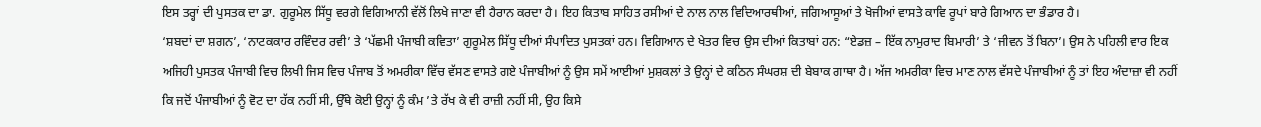ਇਸ ਤਰ੍ਹਾਂ ਦੀ ਪੁਸਤਕ ਦਾ ਡਾ. ਗੁਰੂਮੇਲ ਸਿੱਧੂ ਵਰਗੇ ਵਿਗਿਆਨੀ ਵੱਲੋਂ ਲਿਖੇ ਜਾਣਾ ਵੀ ਹੈਰਾਨ ਕਰਦਾ ਹੈ। ਇਹ ਕਿਤਾਬ ਸਾਹਿਤ ਰਸੀਆਂ ਦੇ ਨਾਲ ਨਾਲ ਵਿਦਿਆਰਥੀਆਂ, ਜਗਿਆਸੂਆਂ ਤੇ ਖੋਜੀਆਂ ਵਾਸਤੇ ਕਾਵਿ ਰੂਪਾਂ ਬਾਰੇ ਗਿਆਨ ਦਾ ਭੰਡਾਰ ਹੈ।
‘ਸ਼ਬਦਾਂ ਦਾ ਸ਼ਗਨ’, ‘ਨਾਟਕਕਾਰ ਰਵਿੰਦਰ ਰਵੀ’ ਤੇ ‘ਪੱਛਮੀ ਪੰਜਾਬੀ ਕਵਿਤਾ’ ਗੁਰੂਮੇਲ ਸਿੱਧੂ ਦੀਆਂ ਸੰਪਾਦਿਤ ਪੁਸਤਕਾਂ ਹਨ। ਵਿਗਿਆਨ ਦੇ ਖੇਤਰ ਵਿਚ ਉਸ ਦੀਆਂ ਕਿਤਾਬਾਂ ਹਨ: “ਏਡਜ਼ – ਇੱਕ ਨਾਮੁਰਾਦ ਬਿਮਾਰੀ’ ਤੇ ‘ਜੀਵਨ ਤੋਂ ਬਿਨਾ’। ਉਸ ਨੇ ਪਹਿਲੀ ਵਾਰ ਇਕ ਅਜਿਹੀ ਪੁਸਤਕ ਪੰਜਾਬੀ ਵਿਚ ਲਿਖੀ ਜਿਸ ਵਿਚ ਪੰਜਾਬ ਤੋਂ ਅਮਰੀਕਾ ਵਿੱਚ ਵੱਸਣ ਵਾਸਤੇ ਗਏ ਪੰਜਾਬੀਆਂ ਨੂੰ ਉਸ ਸਮੇਂ ਆਈਆਂ ਮੁਸ਼ਕਲਾਂ ਤੇ ਉਨ੍ਹਾਂ ਦੇ ਕਠਿਨ ਸੰਘਰਸ਼ ਦੀ ਬੇਬਾਕ ਗਾਥਾ ਹੈ। ਅੱਜ ਅਮਰੀਕਾ ਵਿਚ ਮਾਣ ਨਾਲ ਵੱਸਦੇ ਪੰਜਾਬੀਆਂ ਨੂੰ ਤਾਂ ਇਹ ਅੰਦਾਜ਼ਾ ਵੀ ਨਹੀਂ ਕਿ ਜਦੋਂ ਪੰਜਾਬੀਆਂ ਨੂੰ ਵੋਟ ਦਾ ਹੱਕ ਨਹੀਂ ਸੀ, ਉੱਥੇ ਕੋਈ ਉਨ੍ਹਾਂ ਨੂੰ ਕੰਮ ’ਤੇ ਰੱਖ ਕੇ ਵੀ ਰਾਜ਼ੀ ਨਹੀਂ ਸੀ, ਉਹ ਕਿਸੇ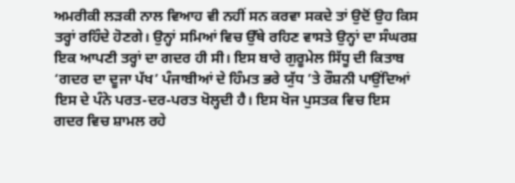ਅਮਰੀਕੀ ਲੜਕੀ ਨਾਲ ਵਿਆਹ ਵੀ ਨਹੀਂ ਸਨ ਕਰਵਾ ਸਕਦੇ ਤਾਂ ਉਦੋਂ ਉਹ ਕਿਸ ਤਰ੍ਹਾਂ ਰਹਿੰਦੇ ਹੋਣਗੇ। ਉਨ੍ਹਾਂ ਸਮਿਆਂ ਵਿਚ ਉੱਥੇ ਰਹਿਣ ਵਾਸਤੇ ਉਨ੍ਹਾਂ ਦਾ ਸੰਘਰਸ਼ ਇਕ ਆਪਣੀ ਤਰ੍ਹਾਂ ਦਾ ਗਦਰ ਹੀ ਸੀ। ਇਸ ਬਾਰੇ ਗੁਰੂਮੇਲ ਸਿੱਧੂ ਦੀ ਕਿਤਾਬ ‘ਗਦਰ ਦਾ ਦੂਜਾ ਪੱਖ’ ਪੰਜਾਬੀਆਂ ਦੇ ਹਿੰਮਤ ਭਰੇ ਯੁੱਧ ’ਤੇ ਰੌਸ਼ਨੀ ਪਾਉਂਦਿਆਂ ਇਸ ਦੇ ਪੰਨੇ ਪਰਤ-ਦਰ-ਪਰਤ ਖੋਲ੍ਹਦੀ ਹੈ। ਇਸ ਖੋਜ ਪੁਸਤਕ ਵਿਚ ਇਸ ਗਦਰ ਵਿਚ ਸ਼ਾਮਲ ਰਹੇ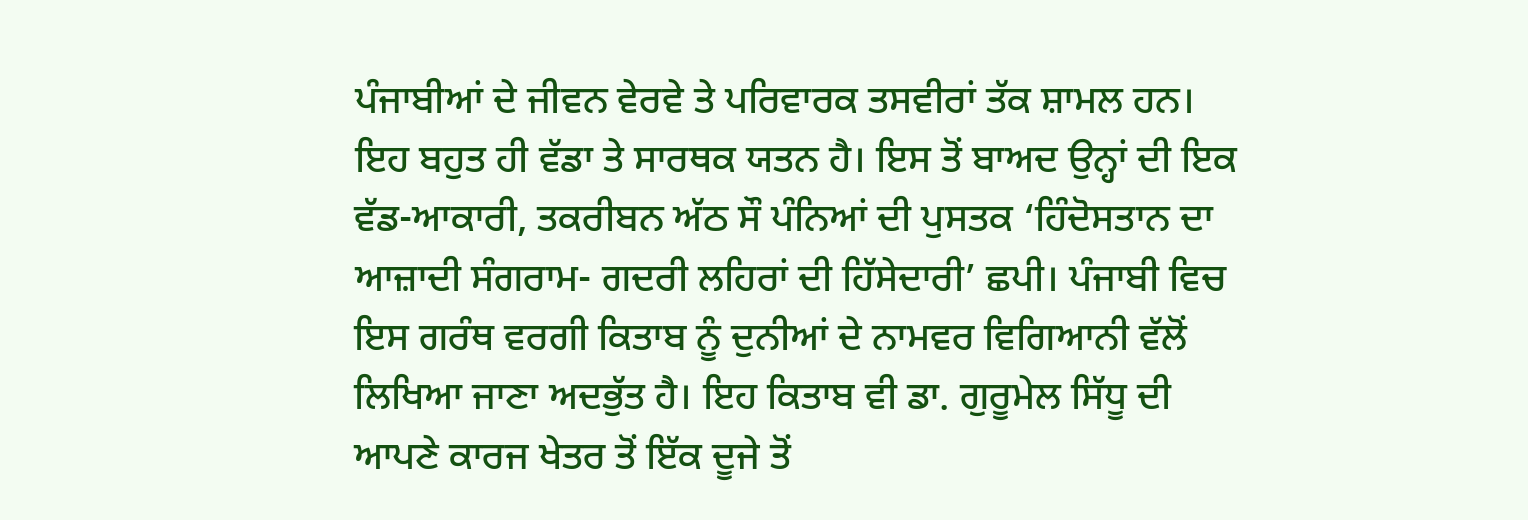ਪੰਜਾਬੀਆਂ ਦੇ ਜੀਵਨ ਵੇਰਵੇ ਤੇ ਪਰਿਵਾਰਕ ਤਸਵੀਰਾਂ ਤੱਕ ਸ਼ਾਮਲ ਹਨ। ਇਹ ਬਹੁਤ ਹੀ ਵੱਡਾ ਤੇ ਸਾਰਥਕ ਯਤਨ ਹੈ। ਇਸ ਤੋਂ ਬਾਅਦ ਉਨ੍ਹਾਂ ਦੀ ਇਕ ਵੱਡ-ਆਕਾਰੀ, ਤਕਰੀਬਨ ਅੱਠ ਸੌ ਪੰਨਿਆਂ ਦੀ ਪੁਸਤਕ ‘ਹਿੰਦੋਸਤਾਨ ਦਾ ਆਜ਼ਾਦੀ ਸੰਗਰਾਮ- ਗਦਰੀ ਲਹਿਰਾਂ ਦੀ ਹਿੱਸੇਦਾਰੀ’ ਛਪੀ। ਪੰਜਾਬੀ ਵਿਚ ਇਸ ਗਰੰਥ ਵਰਗੀ ਕਿਤਾਬ ਨੂੰ ਦੁਨੀਆਂ ਦੇ ਨਾਮਵਰ ਵਿਗਿਆਨੀ ਵੱਲੋਂ ਲਿਖਿਆ ਜਾਣਾ ਅਦਭੁੱਤ ਹੈ। ਇਹ ਕਿਤਾਬ ਵੀ ਡਾ. ਗੁਰੂਮੇਲ ਸਿੱਧੂ ਦੀ ਆਪਣੇ ਕਾਰਜ ਖੇਤਰ ਤੋਂ ਇੱਕ ਦੂਜੇ ਤੋਂ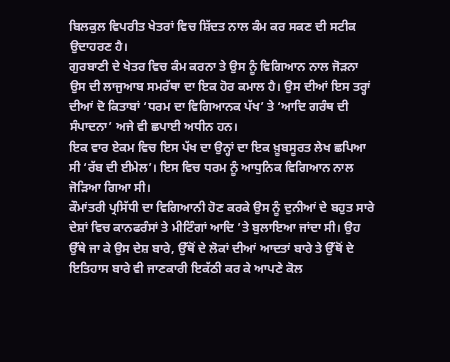ਬਿਲਕੁਲ ਵਿਪਰੀਤ ਖੇਤਰਾਂ ਵਿਚ ਸ਼ਿੱਦਤ ਨਾਲ ਕੰਮ ਕਰ ਸਕਣ ਦੀ ਸਟੀਕ ਉਦਾਹਰਣ ਹੈ।
ਗੁਰਬਾਣੀ ਦੇ ਖੇਤਰ ਵਿਚ ਕੰਮ ਕਰਨਾ ਤੇ ਉਸ ਨੂੰ ਵਿਗਿਆਨ ਨਾਲ ਜੋੜਨਾ ਉਸ ਦੀ ਲਾਜੁਆਬ ਸਮਰੱਥਾ ਦਾ ਇਕ ਹੋਰ ਕਮਾਲ ਹੈ। ਉਸ ਦੀਆਂ ਇਸ ਤਰ੍ਹਾਂ ਦੀਆਂ ਦੋ ਕਿਤਾਬਾਂ ‘ਧਰਮ ਦਾ ਵਿਗਿਆਨਕ ਪੱਖ’ ਤੇ ‘ਆਦਿ ਗਰੰਥ ਦੀ ਸੰਪਾਦਨਾ’ ਅਜੇ ਵੀ ਛਪਾਈ ਅਧੀਨ ਹਨ।
ਇਕ ਵਾਰ ਏਕਮ ਵਿਚ ਇਸ ਪੱਖ ਦਾ ਉਨ੍ਹਾਂ ਦਾ ਇਕ ਖ਼ੂਬਸੂਰਤ ਲੇਖ ਛਪਿਆ ਸੀ ‘ਰੱਬ ਦੀ ਈਮੇਲ’। ਇਸ ਵਿਚ ਧਰਮ ਨੂੰ ਆਧੁਨਿਕ ਵਿਗਿਆਨ ਨਾਲ ਜੋੜਿਆ ਗਿਆ ਸੀ।
ਕੌਮਾਂਤਰੀ ਪ੍ਰਸਿੱਧੀ ਦਾ ਵਿਗਿਆਨੀ ਹੋਣ ਕਰਕੇ ਉਸ ਨੂੰ ਦੁਨੀਆਂ ਦੇ ਬਹੁਤ ਸਾਰੇ ਦੇਸ਼ਾਂ ਵਿਚ ਕਾਨਫਰੰਸਾਂ ਤੇ ਮੀਟਿੰਗਾਂ ਆਦਿ ’ਤੇ ਬੁਲਾਇਆ ਜਾਂਦਾ ਸੀ। ਉਹ ਉੱਥੇ ਜਾ ਕੇ ਉਸ ਦੇਸ਼ ਬਾਰੇ, ਉੱਥੋਂ ਦੇ ਲੋਕਾਂ ਦੀਆਂ ਆਦਤਾਂ ਬਾਰੇ ਤੇ ਉੱਥੋਂ ਦੇ ਇਤਿਹਾਸ ਬਾਰੇ ਵੀ ਜਾਣਕਾਰੀ ਇਕੱਠੀ ਕਰ ਕੇ ਆਪਣੇ ਕੋਲ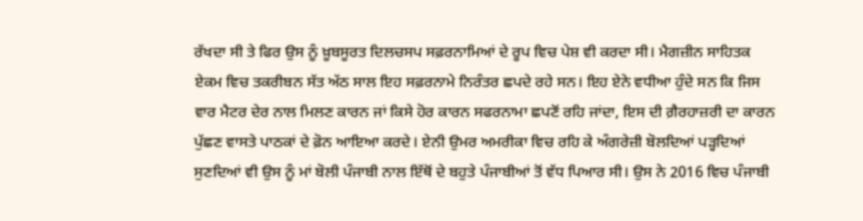ਰੱਖਦਾ ਸੀ ਤੇ ਫਿਰ ਉਸ ਨੂੰ ਖ਼ੂਬਸੂਰਤ ਦਿਲਚਸਪ ਸਫ਼ਰਨਾਮਿਆਂ ਦੇ ਰੂਪ ਵਿਚ ਪੇਸ਼ ਵੀ ਕਰਦਾ ਸੀ। ਮੈਗਜ਼ੀਨ ਸਾਹਿਤਕ ਏਕਮ ਵਿਚ ਤਕਰੀਬਨ ਸੱਤ ਅੱਠ ਸਾਲ ਇਹ ਸਫ਼ਰਨਾਮੇ ਨਿਰੰਤਰ ਛਪਦੇ ਰਹੇ ਸਨ। ਇਹ ਏਨੇ ਵਧੀਆ ਹੁੰਦੇ ਸਨ ਕਿ ਜਿਸ ਵਾਰ ਮੈਟਰ ਦੇਰ ਨਾਲ ਮਿਲਣ ਕਾਰਨ ਜਾਂ ਕਿਸੇ ਹੋਰ ਕਾਰਨ ਸਫਰਨਾਮਾ ਛਪਣੋਂ ਰਹਿ ਜਾਂਦਾ, ਇਸ ਦੀ ਗ਼ੈਰਹਾਜ਼ਰੀ ਦਾ ਕਾਰਨ ਪੁੱਛਣ ਵਾਸਤੇ ਪਾਠਕਾਂ ਦੇ ਫ਼ੋਨ ਆਇਆ ਕਰਦੇ। ਏਨੀ ਉਮਰ ਅਮਰੀਕਾ ਵਿਚ ਰਹਿ ਕੇ ਅੰਗਰੇਜ਼ੀ ਬੋਲਦਿਆਂ ਪੜ੍ਹਦਿਆਂ ਸੁਣਦਿਆਂ ਵੀ ਉਸ ਨੂੰ ਮਾਂ ਬੋਲੀ ਪੰਜਾਬੀ ਨਾਲ ਇੱਥੋਂ ਦੇ ਬਹੁਤੇ ਪੰਜਾਬੀਆਂ ਤੋਂ ਵੱਧ ਪਿਆਰ ਸੀ। ਉਸ ਨੇ 2016 ਵਿਚ ਪੰਜਾਬੀ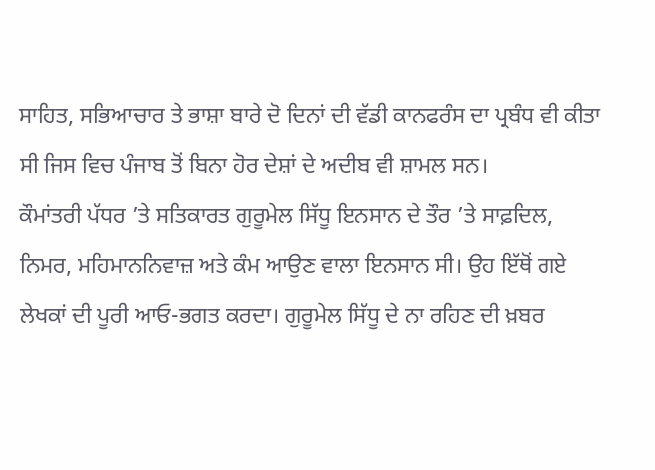ਸਾਹਿਤ, ਸਭਿਆਚਾਰ ਤੇ ਭਾਸ਼ਾ ਬਾਰੇ ਦੋ ਦਿਨਾਂ ਦੀ ਵੱਡੀ ਕਾਨਫਰੰਸ ਦਾ ਪ੍ਰਬੰਧ ਵੀ ਕੀਤਾ ਸੀ ਜਿਸ ਵਿਚ ਪੰਜਾਬ ਤੋਂ ਬਿਨਾ ਹੋਰ ਦੇਸ਼ਾਂ ਦੇ ਅਦੀਬ ਵੀ ਸ਼ਾਮਲ ਸਨ।
ਕੌਮਾਂਤਰੀ ਪੱਧਰ ’ਤੇ ਸਤਿਕਾਰਤ ਗੁਰੂਮੇਲ ਸਿੱਧੂ ਇਨਸਾਨ ਦੇ ਤੌਰ ’ਤੇ ਸਾਫ਼ਦਿਲ, ਨਿਮਰ, ਮਹਿਮਾਨਨਿਵਾਜ਼ ਅਤੇ ਕੰਮ ਆਉਣ ਵਾਲਾ ਇਨਸਾਨ ਸੀ। ਉਹ ਇੱਥੋਂ ਗਏ ਲੇਖਕਾਂ ਦੀ ਪੂਰੀ ਆਓ-ਭਗਤ ਕਰਦਾ। ਗੁਰੂਮੇਲ ਸਿੱਧੂ ਦੇ ਨਾ ਰਹਿਣ ਦੀ ਖ਼ਬਰ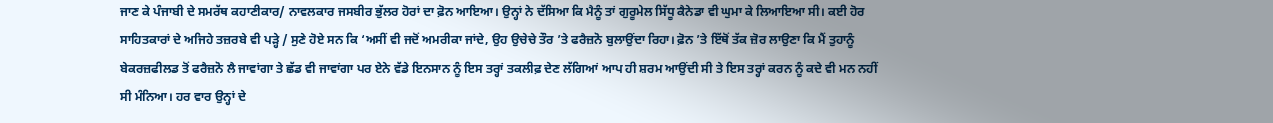ਜਾਣ ਕੇ ਪੰਜਾਬੀ ਦੇ ਸਮਰੱਥ ਕਹਾਣੀਕਾਰ/ ਨਾਵਲਕਾਰ ਜਸਬੀਰ ਭੁੱਲਰ ਹੋਰਾਂ ਦਾ ਫ਼ੋਨ ਆਇਆ। ਉਨ੍ਹਾਂ ਨੇ ਦੱਸਿਆ ਕਿ ਮੈਨੂੰ ਤਾਂ ਗੁਰੂਮੇਲ ਸਿੱਧੂ ਕੈਨੇਡਾ ਵੀ ਘੁਮਾ ਕੇ ਲਿਆਇਆ ਸੀ। ਕਈ ਹੋਰ ਸਾਹਿਤਕਾਰਾਂ ਦੇ ਅਜਿਹੇ ਤਜ਼ਰਬੇ ਵੀ ਪੜ੍ਹੇ / ਸੁਣੇ ਹੋਏ ਸਨ ਕਿ ‘ਅਸੀਂ ਵੀ ਜਦੋਂ ਅਮਰੀਕਾ ਜਾਂਦੇ, ਉਹ ਉਚੇਚੇ ਤੌਰ ’ਤੇ ਫਰੈਜ਼ਨੋ ਬੁਲਾਉਂਦਾ ਰਿਹਾ। ਫ਼ੋਨ ’ਤੇ ਇੱਥੋਂ ਤੱਕ ਜ਼ੋਰ ਲਾਉਣਾ ਕਿ ਮੈਂ ਤੁਹਾਨੂੰ ਬੇਕਰਜ਼ਫੀਲਡ ਤੋਂ ਫਰੈਜ਼ਨੋ ਲੈ ਜਾਵਾਂਗਾ ਤੇ ਛੱਡ ਵੀ ਜਾਵਾਂਗਾ ਪਰ ਏਨੇ ਵੱਡੇ ਇਨਸਾਨ ਨੂੰ ਇਸ ਤਰ੍ਹਾਂ ਤਕਲੀਫ਼ ਦੇਣ ਲੱਗਿਆਂ ਆਪ ਹੀ ਸ਼ਰਮ ਆਉਂਦੀ ਸੀ ਤੇ ਇਸ ਤਰ੍ਹਾਂ ਕਰਨ ਨੂੰ ਕਦੇ ਵੀ ਮਨ ਨਹੀਂ ਸੀ ਮੰਨਿਆ। ਹਰ ਵਾਰ ਉਨ੍ਹਾਂ ਦੇ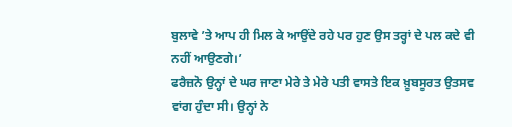ਬੁਲਾਵੇ ’ਤੇ ਆਪ ਹੀ ਮਿਲ ਕੇ ਆਉਂਦੇ ਰਹੇ ਪਰ ਹੁਣ ਉਸ ਤਰ੍ਹਾਂ ਦੇ ਪਲ ਕਦੇ ਵੀ ਨਹੀਂ ਆਉਣਗੇ।’
ਫਰੈਜ਼ਨੋ ਉਨ੍ਹਾਂ ਦੇ ਘਰ ਜਾਣਾ ਮੇਰੇ ਤੇ ਮੇਰੇ ਪਤੀ ਵਾਸਤੇ ਇਕ ਖ਼ੂਬਸੂਰਤ ਉਤਸਵ ਵਾਂਗ ਹੁੰਦਾ ਸੀ। ਉਨ੍ਹਾਂ ਨੇ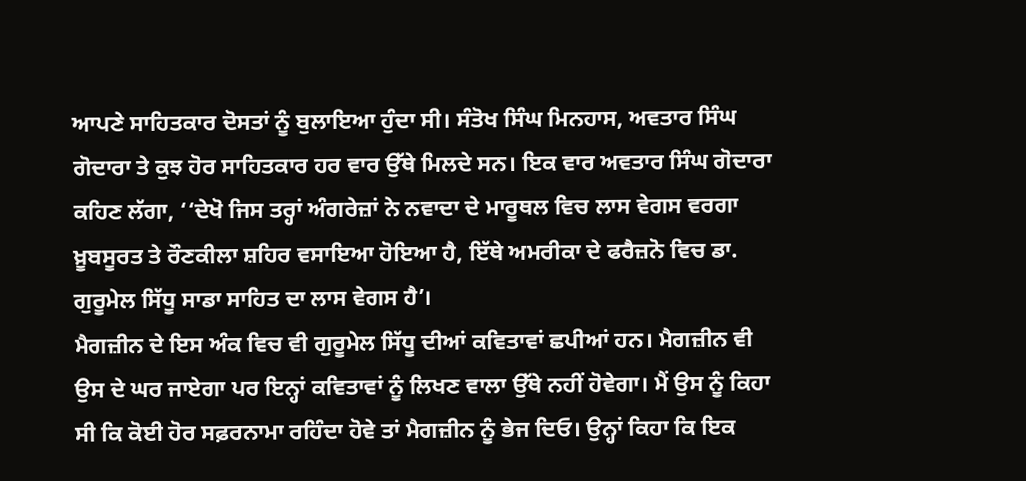ਆਪਣੇ ਸਾਹਿਤਕਾਰ ਦੋਸਤਾਂ ਨੂੰ ਬੁਲਾਇਆ ਹੁੰਦਾ ਸੀ। ਸੰਤੋਖ ਸਿੰਘ ਮਿਨਹਾਸ, ਅਵਤਾਰ ਸਿੰਘ ਗੋਦਾਰਾ ਤੇ ਕੁਝ ਹੋਰ ਸਾਹਿਤਕਾਰ ਹਰ ਵਾਰ ਉੱਥੇ ਮਿਲਦੇ ਸਨ। ਇਕ ਵਾਰ ਅਵਤਾਰ ਸਿੰਘ ਗੋਦਾਰਾ ਕਹਿਣ ਲੱਗਾ, ‘‘ਦੇਖੋ ਜਿਸ ਤਰ੍ਹਾਂ ਅੰਗਰੇਜ਼ਾਂ ਨੇ ਨਵਾਦਾ ਦੇ ਮਾਰੂਥਲ ਵਿਚ ਲਾਸ ਵੇਗਸ ਵਰਗਾ ਖ਼ੂਬਸੂਰਤ ਤੇ ਰੌਣਕੀਲਾ ਸ਼ਹਿਰ ਵਸਾਇਆ ਹੋਇਆ ਹੈ, ਇੱਥੇ ਅਮਰੀਕਾ ਦੇ ਫਰੈਜ਼ਨੋ ਵਿਚ ਡਾ. ਗੁਰੂਮੇਲ ਸਿੱਧੂ ਸਾਡਾ ਸਾਹਿਤ ਦਾ ਲਾਸ ਵੇਗਸ ਹੈ’।
ਮੈਗਜ਼ੀਨ ਦੇ ਇਸ ਅੰਕ ਵਿਚ ਵੀ ਗੁਰੂਮੇਲ ਸਿੱਧੂ ਦੀਆਂ ਕਵਿਤਾਵਾਂ ਛਪੀਆਂ ਹਨ। ਮੈਗਜ਼ੀਨ ਵੀ ਉਸ ਦੇ ਘਰ ਜਾਏਗਾ ਪਰ ਇਨ੍ਹਾਂ ਕਵਿਤਾਵਾਂ ਨੂੰ ਲਿਖਣ ਵਾਲਾ ਉੱਥੇ ਨਹੀਂ ਹੋਵੇਗਾ। ਮੈਂ ਉਸ ਨੂੰ ਕਿਹਾ ਸੀ ਕਿ ਕੋਈ ਹੋਰ ਸਫ਼ਰਨਾਮਾ ਰਹਿੰਦਾ ਹੋਵੇ ਤਾਂ ਮੈਗਜ਼ੀਨ ਨੂੰ ਭੇਜ ਦਿਓ। ਉਨ੍ਹਾਂ ਕਿਹਾ ਕਿ ਇਕ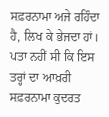ਸਫ਼ਰਨਾਮਾ ਅਜੇ ਰਹਿੰਦਾ ਹੈ, ਲਿਖ ਕੇ ਭੇਜਦਾ ਹਾਂ। ਪਤਾ ਨਹੀਂ ਸੀ ਕਿ ਇਸ ਤਰ੍ਹਾਂ ਦਾ ਆਖ਼ਰੀ ਸਫ਼ਰਨਾਮਾ ਕੁਦਰਤ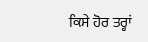ਕਿਸੇ ਹੋਰ ਤਰ੍ਹਾਂ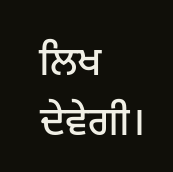ਲਿਖ ਦੇਵੇਗੀ।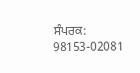ਸੰਪਰਕ: 98153-02081